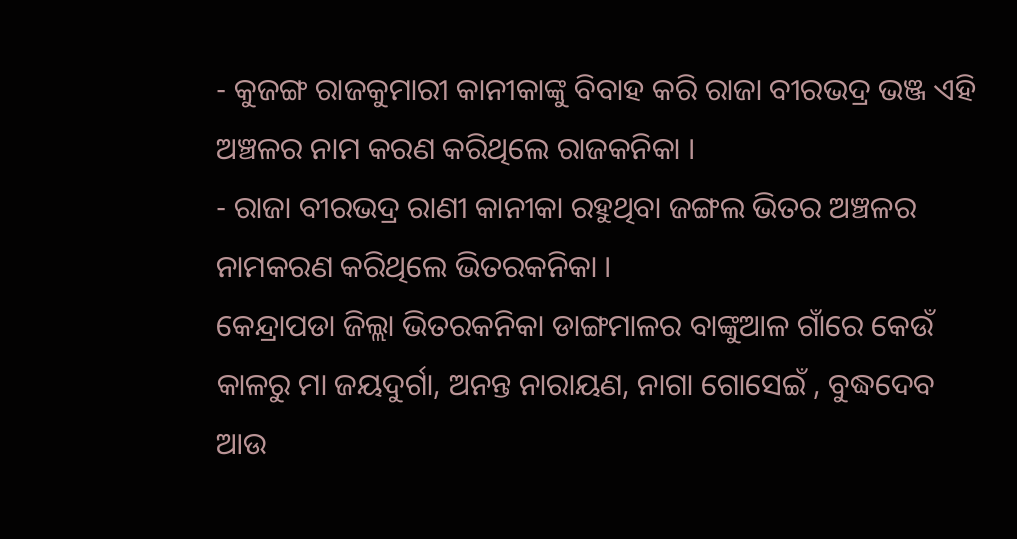- କୁଜଙ୍ଗ ରାଜକୁମାରୀ କାନୀକାଙ୍କୁ ବିବାହ କରି ରାଜା ବୀରଭଦ୍ର ଭଞ୍ଜ ଏହି ଅଞ୍ଚଳର ନାମ କରଣ କରିଥିଲେ ରାଜକନିକା ।
- ରାଜା ବୀରଭଦ୍ର ରାଣୀ କାନୀକା ରହୁଥିବା ଜଙ୍ଗଲ ଭିତର ଅଞ୍ଚଳର ନାମକରଣ କରିଥିଲେ ଭିତରକନିକା ।
କେନ୍ଦ୍ରାପଡା ଜିଲ୍ଲା ଭିତରକନିକା ଡାଙ୍ଗମାଳର ବାଙ୍କୁଆଳ ଗାଁରେ କେଉଁ କାଳରୁ ମା ଜୟଦୁର୍ଗା, ଅନନ୍ତ ନାରାୟଣ, ନାଗା ଗୋସେଇଁ , ବୁଦ୍ଧଦେବ ଆଉ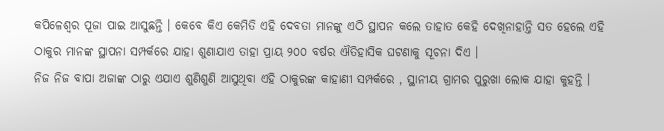କପିଳେଶ୍ୱର ପୂଜା ପାଇ ଆସୁଛନ୍ତି । କେବେ କିଏ କେମିତି ଏହି ଦେବତା ମାନଙ୍କୁ ଏଠି ସ୍ଥାପନ କଲେ ତାହାତ କେହି ଦେଖିନାହାନ୍ତି ସତ ହେଲେ ଏହି ଠାକୁର ମାନଙ୍କ ସ୍ଥାପନା ସମ୍ପର୍କରେ ଯାହା ଶୁଣାଯାଏ ତାହା ପ୍ରାୟ ୨୦୦ ବର୍ଷର ଐତିହାସିକ ଘଟଣାକୁ ସୂଚନା ଦିଏ ।
ନିଜ ନିଜ ବାପା ଅଜାଙ୍କ ଠାରୁ ଏଯାଏ ଶୁଣିଶୁଣି ଆସୁଥିବା ଏହି ଠାକୁରଙ୍କ କାହାଣୀ ସମ୍ପର୍କରେ , ସ୍ଥାନୀୟ ଗ୍ରାମର ପୁରୁଖା ଲୋକ ଯାହା କୁହନ୍ତି ।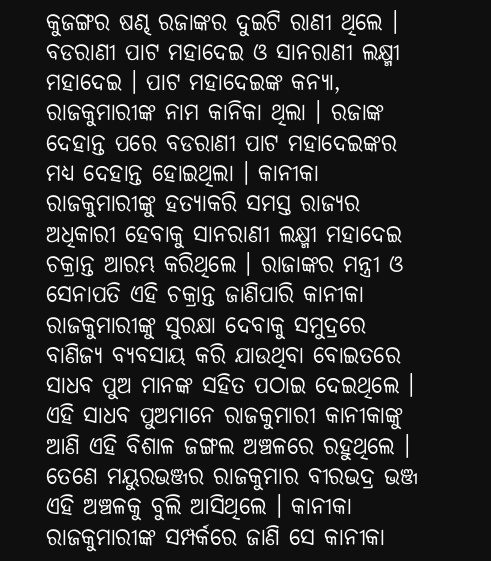କୁଜଙ୍ଗର ଷଣ୍ଢ ରଜାଙ୍କର ଦୁଇଟି ରାଣୀ ଥିଲେ । ବଡରାଣୀ ପାଟ ମହାଦେଇ ଓ ସାନରାଣୀ ଲକ୍ଷ୍ମୀ ମହାଦେଇ । ପାଟ ମହାଦେଇଙ୍କ କନ୍ୟା, ରାଜକୁମାରୀଙ୍କ ନାମ କାନିକା ଥିଲା । ରଜାଙ୍କ ଦେହାନ୍ତ ପରେ ବଡରାଣୀ ପାଟ ମହାଦେଇଙ୍କର ମଧ୍ୟ ଦେହାନ୍ତ ହୋଇଥିଲା । କାନୀକା ରାଜକୁମାରୀଙ୍କୁ ହତ୍ୟାକରି ସମସ୍ତ ରାଜ୍ୟର ଅଧିକାରୀ ହେବାକୁ ସାନରାଣୀ ଲକ୍ଷ୍ମୀ ମହାଦେଇ ଚକ୍ରାନ୍ତ ଆରମ୍ଭ କରିଥିଲେ । ରାଜାଙ୍କର ମନ୍ତ୍ରୀ ଓ ସେନାପତି ଏହି ଚକ୍ରାନ୍ତ ଜାଣିପାରି କାନୀକା ରାଜକୁମାରୀଙ୍କୁ ସୁରକ୍ଷା ଦେବାକୁ ସମୁଦ୍ରରେ ବାଣିଜ୍ୟ ବ୍ୟବସାୟ କରି ଯାଉଥିବା ବୋଇତରେ ସାଧବ ପୁଅ ମାନଙ୍କ ସହିତ ପଠାଇ ଦେଇଥିଲେ । ଏହି ସାଧବ ପୁଅମାନେ ରାଜକୁମାରୀ କାନୀକାଙ୍କୁ ଆଣି ଏହି ବିଶାଳ ଜଙ୍ଗଲ ଅଞ୍ଚଳରେ ରହୁଥିଲେ । ତେଣେ ମୟୁରଭଞ୍ଜର ରାଜକୁମାର ବୀରଭଦ୍ର ଭଞ୍ଜ ଏହି ଅଞ୍ଚଳକୁ ବୁଲି ଆସିଥିଲେ । କାନୀକା ରାଜକୁମାରୀଙ୍କ ସମ୍ପର୍କରେ ଜାଣି ସେ କାନୀକା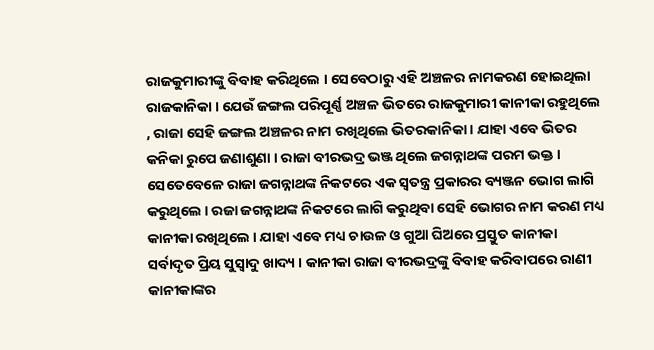ରାଜକୁମାରୀଙ୍କୁ ବିବାହ କରିଥିଲେ । ସେବେଠାରୁ ଏହି ଅଞ୍ଚଳର ନାମକରଣ ହୋଇଥିଲା ରାଜକାନିକା । ଯେଉଁ ଜଙ୍ଗଲ ପରିପୂର୍ଣ୍ଣ ଅଞ୍ଚଳ ଭିତରେ ରାଜକୁମାରୀ କାନୀକା ରହୁଥିଲେ , ରାଜା ସେହି ଜଙ୍ଗଲ ଅଞ୍ଚଳର ନାମ ରଖିଥିଲେ ଭିତରକାନିକା । ଯାହା ଏବେ ଭିତର କନିକା ରୁପେ ଜଣାଶୁଣା । ରାଜା ବୀରଭଦ୍ର ଭଞ୍ଜ ଥିଲେ ଜଗନ୍ନାଥଙ୍କ ପରମ ଭକ୍ତ । ସେତେବେଳେ ରାଜା ଜଗନ୍ନାଥଙ୍କ ନିକଟରେ ଏକ ସ୍ୱତନ୍ତ୍ର ପ୍ରକାରର ବ୍ୟଞ୍ଜନ ଭୋଗ ଲାଗି କରୁଥିଲେ । ରଜା ଜଗନ୍ନାଥଙ୍କ ନିକଟରେ ଲାଗି କରୁଥିବା ସେହି ଭୋଗର ନାମ କରଣ ମଧ୍ୟ କାନୀକା ରଖିଥିଲେ । ଯାହା ଏବେ ମଧ୍ୟ ଚାଉଳ ଓ ଗୁଆ ଘିଅରେ ପ୍ରସ୍ତୁତ କାନୀକା ସର୍ବାଦୃତ ପ୍ରିୟ ସୁସ୍ୱାଦୁ ଖାଦ୍ୟ । କାନୀକା ରାଜା ବୀରଭଦ୍ରଙ୍କୁ ବିବାହ କରିବାପରେ ରାଣୀ କାନୀକାଙ୍କର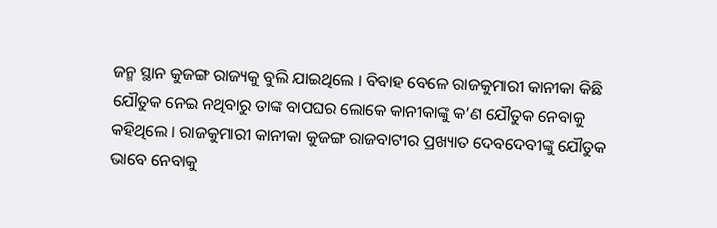ଜନ୍ମ ସ୍ଥାନ କୁଜଙ୍ଗ ରାଜ୍ୟକୁ ବୁଲି ଯାଇଥିଲେ । ବିବାହ ବେଳେ ରାଜକୁମାରୀ କାନୀକା କିଛି ଯୌତୁକ ନେଇ ନଥିବାରୁ ତାଙ୍କ ବାପଘର ଲୋକେ କାନୀକାଙ୍କୁ କ’ଣ ଯୌତୁକ ନେବାକୁ କହିଥିଲେ । ରାଜକୁମାରୀ କାନୀକା କୁଜଙ୍ଗ ରାଜବାଟୀର ପ୍ରଖ୍ୟାତ ଦେବଦେବୀଙ୍କୁ ଯୌତୁକ ଭାବେ ନେବାକୁ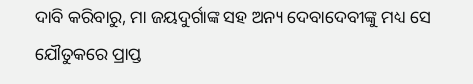ଦାବି କରିବାରୁ, ମା ଜୟଦୁର୍ଗାଙ୍କ ସହ ଅନ୍ୟ ଦେବାଦେବୀଙ୍କୁ ମଧ୍ୟ ସେ ଯୌତୁକରେ ପ୍ରାପ୍ତ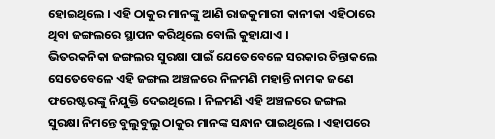ହୋଇଥିଲେ । ଏହି ଠାକୁର ମାନଙ୍କୁ ଆଣି ରାଜକୁମାରୀ କାନୀକା ଏହିଠାରେ ଥିବା ଜଙ୍ଗଲରେ ସ୍ଥାପନ କରିଥିଲେ ବୋଲି କୁହାଯାଏ ।
ଭିତରକନିକା ଜଙ୍ଗଲର ସୁରକ୍ଷା ପାଇଁ ଯେତେବେଳେ ସରକାର ଚିନ୍ତାକଲେ ସେତେବେଳେ ଏହି ଜଙ୍ଗଲ ଅଞ୍ଚଳରେ ନିଳମଣି ମହାନ୍ତି ନାମକ ଜଣେ ଫରେଷ୍ଟରଙ୍କୁ ନିଯୁକ୍ତି ଦେଇଥିଲେ । ନିଳମଣି ଏହି ଅଞ୍ଚଳରେ ଜଙ୍ଗଲ ସୁରକ୍ଷା ନିମନ୍ତେ ବୁଲୁବୁଲୁ ଠାକୁର ମାନଙ୍କ ସନ୍ଧାନ ପାଇଥିଲେ । ଏହାପରେ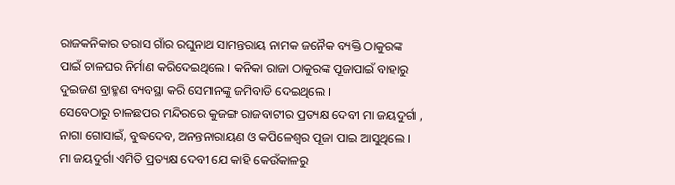ରାଜକନିକାର ତରାସ ଗାଁର ରଘୁନାଥ ସାମନ୍ତରାୟ ନାମକ ଜନୈକ ବ୍ୟକ୍ତି ଠାକୁରଙ୍କ ପାଇଁ ଚାଳଘର ନିର୍ମାଣ କରିଦେଇଥିଲେ । କନିକା ରାଜା ଠାକୁରଙ୍କ ପୂଜାପାଇଁ ବାହାରୁ ଦୁଇଜଣ ବ୍ରାହ୍ମଣ ବ୍ୟବସ୍ଥା କରି ସେମାନଙ୍କୁ ଜମିବାଡି ଦେଇଥିଲେ ।
ସେବେଠାରୁ ଚାଳଛପର ମନ୍ଦିରରେ କୁଜଙ୍ଗ ରାଜବାଟୀର ପ୍ରତ୍ୟକ୍ଷ ଦେବୀ ମା ଜୟଦୁର୍ଗା , ନାଗା ଗୋସାଇଁ, ବୁଦ୍ଧଦେବ, ଅନନ୍ତନାରାୟଣ ଓ କପିଳେଶ୍ୱର ପୂଜା ପାଇ ଆସୁଥିଲେ । ମା ଜୟଦୁର୍ଗା ଏମିତି ପ୍ରତ୍ୟକ୍ଷ ଦେବୀ ଯେ କାହି କେଉଁକାଳରୁ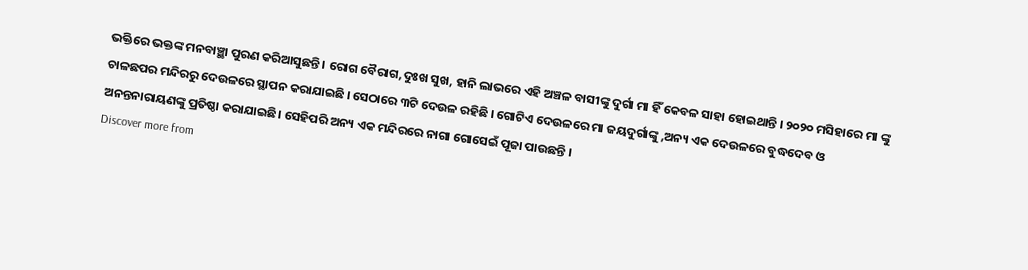ଭକ୍ତିରେ ଭକ୍ତଙ୍କ ମନବାଞ୍ଛା ପୁରଣ କରିଆସୁଛନ୍ତି । ରୋଗ ବୈରାଗ,ଦୁଃଖ ସୁଖ, ହାନି ଲାଭରେ ଏହି ଅଞ୍ଚଳ ବାସୀଙ୍କୁ ଦୁର୍ଗା ମା ହିଁ କେବଳ ସାହା ହୋଇଥାନ୍ତି । ୨୦୨୦ ମସିହାରେ ମା ଙ୍କୁ ଚାଳଛପର ମନ୍ଦିରରୁ ଦେଉଳରେ ସ୍ଥାପନ କରାଯାଇଛି । ସେଠାରେ ୩ଟି ଦେଉଳ ରହିଛି । ଗୋଟିଏ ଦେଉଳରେ ମା ଜୟଦୁର୍ଗାଙ୍କୁ ,ଅନ୍ୟ ଏକ ଦେଉଳରେ ବୁଦ୍ଧଦେବ ଓ ଅନନ୍ତନାରାୟଣଙ୍କୁ ପ୍ରତିଷ୍ଠା କରାଯାଇଛି। ସେହିପରି ଅନ୍ୟ ଏକ ମନ୍ଦିରରେ ନାଗା ଗୋସେଇଁ ପୂଜା ପାଉଛନ୍ତି ।
Discover more from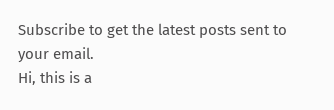Subscribe to get the latest posts sent to your email.
Hi, this is a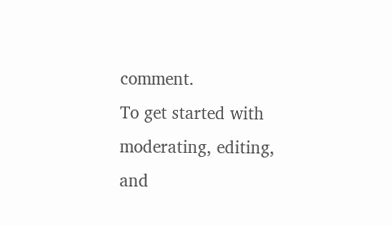comment.
To get started with moderating, editing, and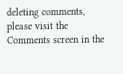deleting comments, please visit the Comments screen in the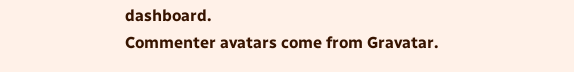dashboard.
Commenter avatars come from Gravatar.